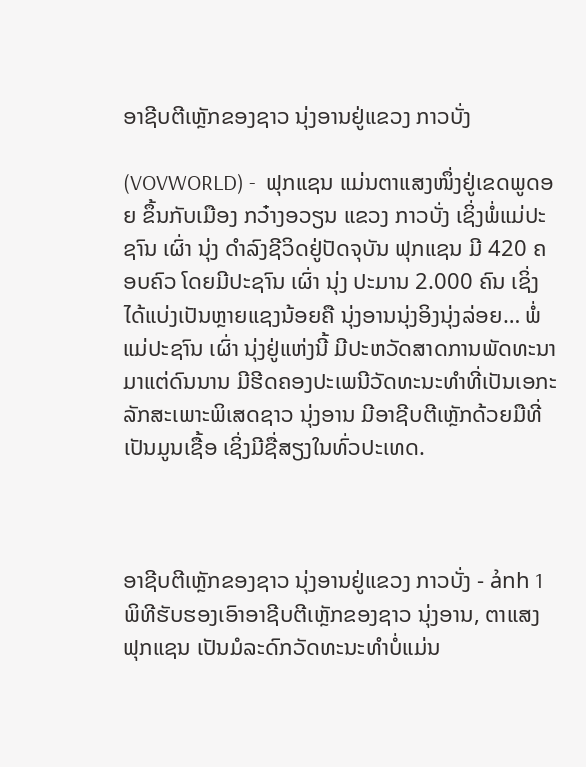ອາຊີບຕີເຫຼັກຂອງຊາວ ນຸ່ງອານຢູ່ແຂວງ ກາວບັ່ງ

(VOVWORLD) -  ຟຸກແຊນ ແມ່ນຕາແສງໜຶ່ງຢູ່ເຂດພູດອຍ ຂຶ້ນກັບເມືອງ ກວ໋າງອວຽນ ແຂວງ ກາວບັ່ງ ເຊິ່ງພໍ່ແມ່ປະຊາົນ ເຜົ່າ ນຸ່ງ ດຳລົງຊີວິດຢູ່ປັດຈຸບັນ ຟຸກແຊນ ມີ 420 ຄອບຄົວ ໂດຍມີປະຊາົນ ເຜົ່າ ນຸ່ງ ປະມານ 2.000 ຄົນ ເຊິ່ງໄດ້ແບ່ງເປັນຫຼາຍແຊງນ້ອຍຄື ນຸ່ງອານນຸ່ງອິງນຸ່ງລ່ອຍ… ພໍ່ແມ່ປະຊາົນ ເຜົ່າ ນຸ່ງຢູ່ແຫ່ງນີ້ ມີປະຫວັດສາດການພັດທະນາມາແຕ່ດົນນານ ມີຮີດຄອງປະເພນີວັດທະນະທຳທີ່ເປັນເອກະລັກສະເພາະພິເສດຊາວ ນຸ່ງອານ ມີອາຊີບຕີເຫຼັກດ້ວຍມືທີ່ເປັນມູນເຊື້ອ ເຊິ່ງມີຊື່ສຽງໃນທົ່ວປະເທດ.



ອາຊີບຕີເຫຼັກຂອງຊາວ ນຸ່ງອານຢູ່ແຂວງ ກາວບັ່ງ - ảnh 1ພິທີຮັບຮອງເອົາອາຊີບຕີເຫຼັກຂອງຊາວ ນຸ່ງອານ, ຕາແສງ ຟຸກແຊນ ເປັນມໍລະດົກວັດທະນະທຳບໍ່ແມ່ນ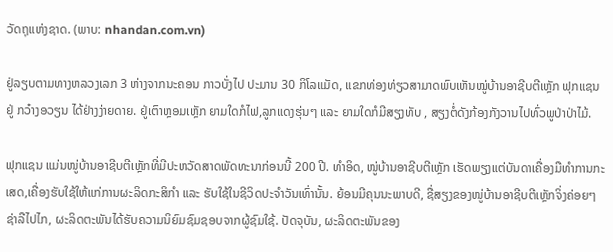ວັດຖຸແຫ່ງຊາດ. (ພາບ: nhandan.com.vn)

ຢູ່ລຽບຕາມທາງຫລວງເລກ 3 ຫ່າງຈາກນະຄອນ ກາວບັ່ງໄປ ປະມານ 30 ກິໂລແມັດ, ແຂກທ່ອງທ່ຽວສາມາດພົບເຫັນໝູ່ບ້ານອາຊີບຕີເຫຼັກ ຟຸກແຊນ ຢູ່ ກວ໋າງອວຽນ ໄດ້ຢ່າງງ່າຍດາຍ. ຢູ່ເຕົາຫຼອມເຫຼັກ ຍາມໃດກໍໄຟ,ລູກແດງຮຸ່ນໆ ແລະ ຍາມໃດກໍມີສຽງທັບ , ສຽງຕໍ່ດັງກ້ອງກັງວານໄປທົ່ວພູປ່າປ່າໄມ້.

ຟຸກແຊນ ແມ່ນໜູ່ບ້ານອາຊີບຕີເຫຼັກທີ່ມີປະຫວັດສາດພັດທະນາກ່ອນນີ້ 200 ປີ. ທຳອິດ, ໜູ່ບ້ານອາຊີບຕີເຫຼັກ ເຮັດພຽງແຕ່ບັນດາເຄື່ອງມືທຳການກະເສດ,ເຄື່ອງຮັບໃຊ້ໃຫ້ແກ່ການຜະລິດກະສິກຳ ແລະ ຮັບໃຊ້ໃນຊີວິດປະຈຳວັນເທົ່ານັ້ນ. ຍ້ອນມີຄຸນນະພາບດີ, ຊື່ສຽງຂອງໜູ່ບ້ານອາຊີບຕີເຫຼັກຈິ່ງຄ່ອຍໆຊ່າລືໄປໄກ, ຜະລິດຕະພັນໄດ້ຮັບຄວາມນິຍົມຊົມຊອບຈາກຜູ້ຊົມໃຊ້. ປັດຈຸບັນ, ຜະລິດຕະພັນຂອງ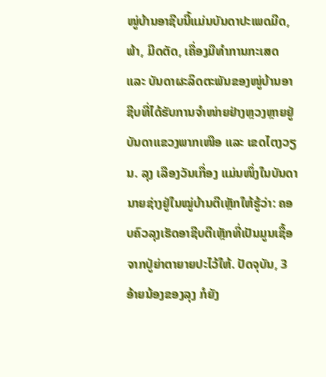ໜູ່ບ້ານອາຊີບນີ້ແມ່ນບັນດາປະເພດມີດ, ພ້າ, ມີດຕັດ, ເຄື່ອງມືທຳການກະເສດ ແລະ ບັນດາຜະລິດຕະພັນຂອງໜູ່ບ້ານອາຊີບທີ່ໄດ້ຮັບການຈຳໜ່າຍຢ່າງຫຼວງຫຼາຍຢູ່ບັນດາແຂວງພາກເໜືອ ແລະ ເຂດໄຕງວຽນ. ລຸງ ເລືອງວັນເກື່ອງ ແມ່ນໜຶ່ງໃນບັນດານາຍຊ່າງຢູ່ໃນໝູ່ບ້ານຕີເຫຼັກໃຫ້ຮູ້ວ່າ: ຄອບຄົວລຸງເຮັດອາຊີບຕີເຫຼັກທີ່ເປັນມູນເຊື້ອຈາກປູ່ຍ່າຕາຍາຍປະໄວ້ໃຫ້. ປັດຈຸບັນ, 3 ອ້າຍນ້ອງຂອງລຸງ ກໍຍັງ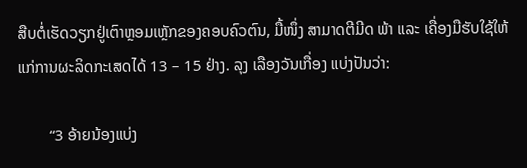ສືບຕໍ່ເຮັດວຽກຢູ່ເຕົາຫຼອມເຫຼັກຂອງຄອບຄົວຕົນ, ມື້ໜຶ່ງ ສາມາດຕີມີດ ພ້າ ແລະ ເຄື່ອງມືຮັບໃຊ້ໃຫ້ແກ່ການຜະລິດກະເສດໄດ້ 13 – 15 ຢ່າງ. ລຸງ ເລືອງວັນເກື່ອງ ແບ່ງປັນວ່າ:

        “3 ອ້າຍນ້ອງແບ່ງ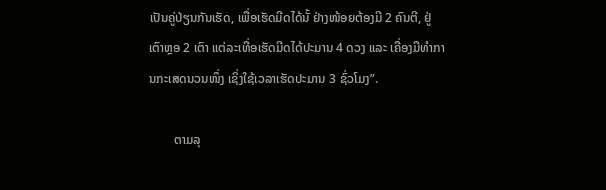ເປັນຄູ່ປ່ຽນກັນເຮັດ, ເພື່ອເຮັດມີດໄດ້ນັ້ ຢ່າງໜ້ອຍຕ້ອງມີ 2 ຄົນຕີ, ຢູ່ ເຕົາຫຼອ 2 ເຕົາ ແຕ່ລະເທື່ອເຮັດມີດໄດ້ປະມານ 4 ດວງ ແລະ ເຄື່ອງມືທຳການກະເສດນວນໜຶ່ງ ເຊິ່ງໃຊ້ເວລາເຮັດປະມານ 3 ຊົ່ວໂມງ”.

        ຕາມລຸ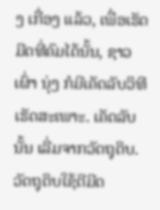ງ ເກື່ອງ ແລ້ວ, ເພື່ອເຮັດມີດທີ່ຄົມໄດ້ນັ້ນ, ຊາວເຜົ່າ ນຸ່ງ ກໍມີເຄັດລັບວິທີເຮັດສະເພາະ. ເຄັດລັບນັ້ນ ເລີ່ມຈາກວັດຖຸດິບ. ວັດຖຸດິບໃຊ້ຕີມີດ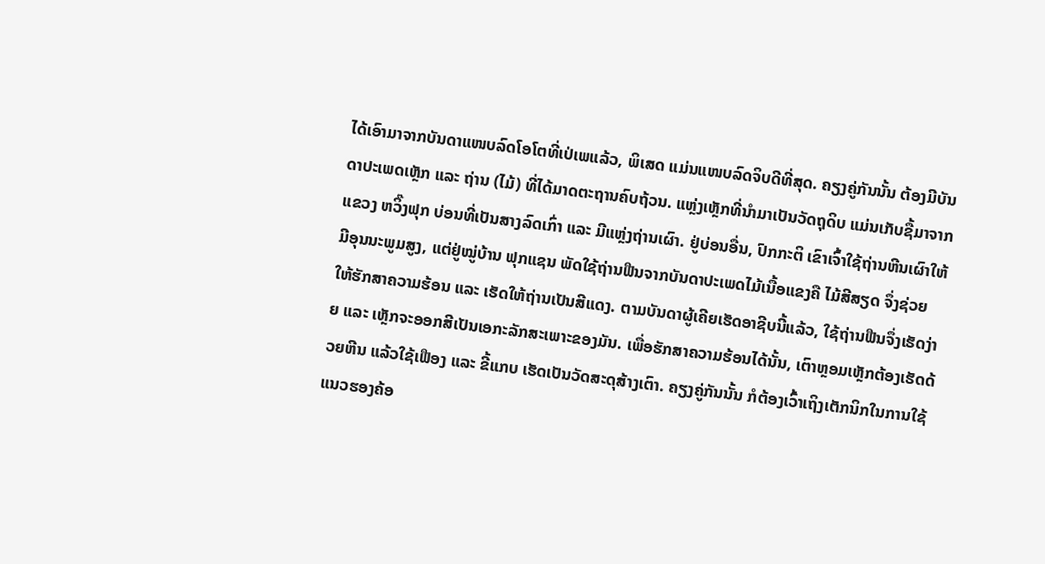ໄດ້ເອົາມາຈາກບັນດາແໜບລົດໂອໂຕທີ່ເປ່ເພແລ້ວ, ພິເສດ ແມ່ນແໜບລົດຈິບດີທີ່ສຸດ. ຄຽງຄູ່ກັນນັ້ນ ຕ້ອງມີບັນດາປະເພດເຫຼັກ ແລະ ຖ່ານ (ໄມ້) ທີ່ໄດ້ມາດຕະຖານຄົບຖ້ວນ. ແຫຼ່ງເຫຼັກທີ່ນຳມາເປັນວັດຖຸດິບ ແມ່ນເກັບຊື້ມາຈາກແຂວງ ຫວິ໊ງຟຸກ ບ່ອນທີ່ເປັນສາງລົດເກົ່າ ແລະ ມີແຫຼ່ງຖ່ານເຜົາ. ຢູ່ບ່ອນອື່ນ, ປົກກະຕິ ເຂົາເຈົ້າໃຊ້ຖ່ານຫີນເຜົາໃຫ້ມີອຸນນະພູມສູງ, ແຕ່ຢູ່ໝູ່ບ້ານ ຟຸກແຊນ ພັດໃຊ້ຖ່ານຟືນຈາກບັນດາປະເພດໄມ້ເນື້ອແຂງຄື ໄມ້ສີສຽດ ຈຶ່ງຊ່ວຍໃຫ້ຮັກສາຄວາມຮ້ອນ ແລະ ເຮັດໃຫ້ຖ່ານເປັນສີແດງ. ຕາມບັນດາຜູ້ເຄີຍເຮັດອາຊີບນີ້ແລ້ວ, ໃຊ້ຖ່ານຟືນຈຶ່ງເຮັດງ່າຍ ແລະ ເຫຼັກຈະອອກສີເປັນເອກະລັກສະເພາະຂອງມັນ. ເພື່ອຮັກສາຄວາມຮ້ອນໄດ້ນັ້ນ, ເຕົາຫຼອມເຫຼັກຕ້ອງເຮັດດ້ວຍຫີນ ແລ້ວໃຊ້ເຟືອງ ແລະ ຂີ້ແກບ ເຮັດເປັນວັດສະດຸສ້າງເຕົາ. ຄຽງຄູ່ກັນນັ້ນ ກໍຕ້ອງເວົ້າເຖິງເຕັກນິກໃນການໃຊ້ ແນວຮອງຄ້ອ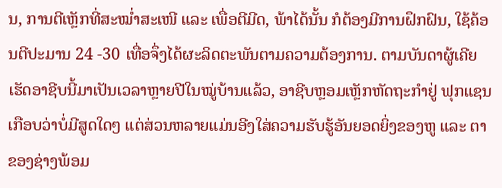ນ, ການຕີເຫຼັກທີ່ສະໝ່ຳສະເໜີ ແລະ ເພື່ອຕີມີດ, ພ້າໄດ້ນັ້ນ ກໍຕ້ອງມີການຝຶກຝົນ, ໃຊ້ຄ້ອນຕີປະມານ 24 -30 ເທື່ອຈຶ່ງໄດ້ຜະລິດຕະພັນຕາມຄວາມຕ້ອງການ. ຕາມບັນດາຜູ້ເຄີຍເຮັດອາຊີບນີ້ມາເປັນເວລາຫຼາຍປີໃນໝູ່ບ້ານແລ້ວ, ອາຊີບຫຼອມເຫຼັກຫັດຖະກຳຢູ່ ຟຸກແຊນ ເກືອບວ່າບໍ່ມີສູດໃດໆ ແຕ່ສ່ວນຫລາຍແມ່ນອີງໃສ່ຄວາມຮັບຮູ້ອັນຍອດຍິ່ງຂອງຫູ ແລະ ຕາຂອງຊ່າງພ້ອມ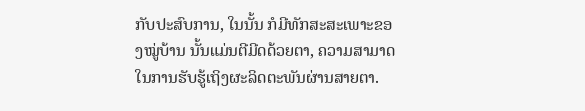ກັບປະສົບການ, ໃນນັ້ນ ກໍມີທັກສະສະເພາະຂອງໝູ່ບ້ານ ນັ້ນແມ່ນຕີມີດດ້ວຍຕາ, ຄວາມສາມາດໃນການຮັບຮູ້ເຖິງຜະລິດຕະພັນຜ່ານສາຍຕາ.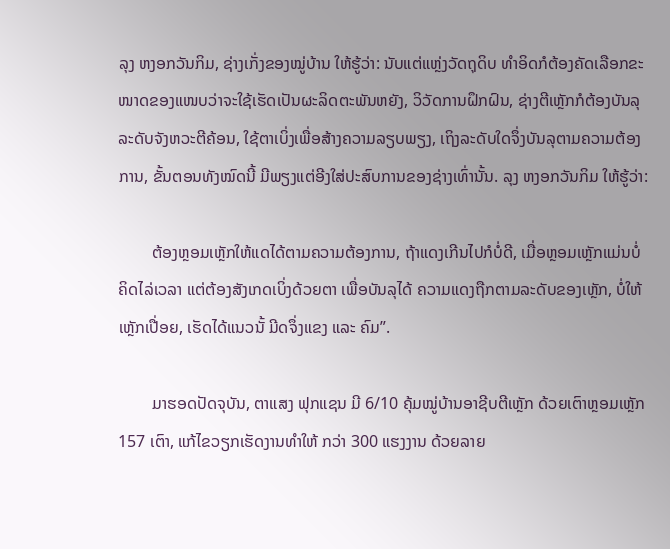ລຸງ ຫງອກວັນກິມ, ຊ່າງເກັ່ງຂອງໝູ່ບ້ານ ໃຫ້ຮູ້ວ່າ: ນັບແຕ່ແຫຼ່ງວັດຖຸດິບ ທຳອິດກໍຕ້ອງຄັດເລືອກຂະໜາດຂອງແໜບວ່າຈະໃຊ້ເຮັດເປັນຜະລິດຕະພັນຫຍັງ, ວິວັດການຝຶກຝົນ, ຊ່າງຕີເຫຼັກກໍຕ້ອງບັນລຸລະດັບຈັງຫວະຕີຄ້ອນ, ໃຊ້ຕາເບິ່ງເພື່ອສ້າງຄວາມລຽບພຽງ, ເຖິງລະດັບໃດຈຶ່ງບັນລຸຕາມຄວາມຕ້ອງການ, ຂັ້ນຕອນທັງໝົດນີ້ ມີພຽງແຕ່ອີງໃສ່ປະສົບການຂອງຊ່າງເທົ່ານັ້ນ. ລຸງ ຫງອກວັນກິມ ໃຫ້ຮູ້ວ່າ:

        ຕ້ອງຫຼອມເຫຼັກໃຫ້ແດໄດ້ຕາມຄວາມຕ້ອງການ, ຖ້າແດງເກີນໄປກໍບໍ່ດີ, ເມື່ອຫຼອມເຫຼັກແມ່ນບໍ່ຄິດໄລ່ເວລາ ແຕ່ຕ້ອງສັງເກດເບິ່ງດ້ວຍຕາ ເພື່ອບັນລຸໄດ້ ຄວາມແດງຖືກຕາມລະດັບຂອງເຫຼັກ, ບໍ່ໃຫ້ເຫຼັກເປື່ອຍ, ເຮັດໄດ້ແນວນັ້ ມີດຈຶ່ງແຂງ ແລະ ຄົມ”.

        ມາຮອດປັດຈຸບັນ, ຕາແສງ ຟຸກແຊນ ມີ 6/10 ຄຸ້ມໝູ່ບ້ານອາຊີບຕີເຫຼັກ ດ້ວຍເຕົາຫຼອມເຫຼັກ 157 ເຕົາ, ແກ້ໄຂວຽກເຮັດງານທຳໃຫ້ ກວ່າ 300 ແຮງງານ ດ້ວຍລາຍ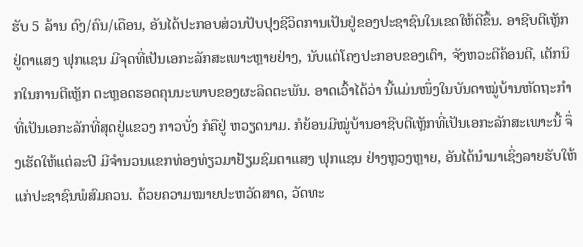ຮັບ 5 ລ້ານ ດົງ/ຄົນ/ເດືອນ, ອັນໄດ້ປະກອບສ່ວນປັບປຸງຊີວິດການເປັນຢູ່ຂອງປະຊາຊົນໃນເຂດໃຫ້ດີຂຶ້ນ. ອາຊີບຕີເຫຼັກຢູ່ຕາແສງ ຟຸກແຊນ ມີຈຸດທີ່ເປັນເອກະລັກສະເພາະຫຼາຍຢ່າງ, ນັບແຕ່ໂຄງປະກອບຂອງເຕົາ, ຈັງຫວະຕີຄ້ອນຕີ, ເຕັກນິກໃນການຕີເຫຼັກ ຕະຫຼອດຮອດຄຸນນະພາບຂອງຜະລິດຕະພັນ. ອາດເວົ້າໄດ້ວ່າ ນີ້ແມ່ນໜຶ່ງໃນບັນດາໝູ່ບ້ານຫັດຖະກຳທີ່ເປັນເອກະລັກທີ່ສຸດຢູ່ແຂວງ ກາວບັ່ງ ກໍຄືຢູ່ ຫວຽດນາມ. ກໍຍ້ອນມີໝູ່ບ້ານອາຊີບຕີເຫຼັກທີ່ເປັນເອກະລັກສະເພາະນີ້ ຈຶ່ງເຮັດໃຫ້ແຕ່ລະປີ ມີຈຳນວນແຂກທ່ອງທ່ຽວມາຢ້ຽມຊົມຕາແສງ ຟຸກແຊນ ຢ່າງຫຼວງຫຼາຍ, ອັນໄດ້ນຳມາເຊິ່ງລາຍຮັບໃຫ້ແກ່ປະຊາຊົນພໍສົມຄວນ. ດ້ວຍຄວາມໝາຍປະຫວັດສາດ, ວັດທະ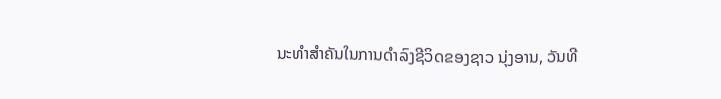ນະທຳສຳຄັນໃນການດຳລົງຊີວິດຂອງຊາວ ນຸ່ງອານ, ວັນທີ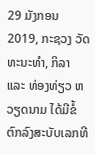29 ມັງກອນ 2019, ກະຊວງ ວັດທະນະທຳ, ກິລາ ແລະ ທ່ອງທ່ຽວ ຫວຽດນາມ ໄດ້ມີຂໍ້ຕົກລົງສະບັບເລກທີ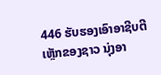446 ຮັບຮອງເອົາອາຊີບຕີເຫຼັກຂອງຊາວ ນຸ່ງອາ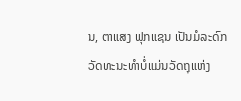ນ, ຕາແສງ ຟຸກແຊນ ເປັນມໍລະດົກວັດທະນະທຳບໍ່ແມ່ນວັດຖຸແຫ່ງ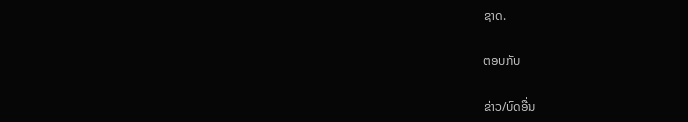ຊາດ.

ຕອບກັບ

ຂ່າວ/ບົດອື່ນ